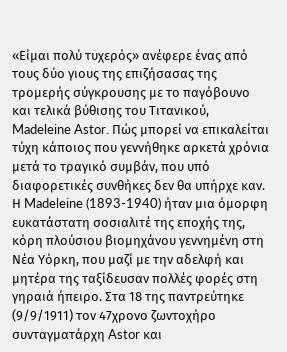«Είμαι πολύ τυχερός» ανέφερε ένας από τους δύο γιους της επιζήσασας της τρομερής σύγκρουσης με το παγόβουνο και τελικά βύθισης του Τιτανικού, Madeleine Astor. Πώς μπορεί να επικαλείται τύχη κάποιος που γεννήθηκε αρκετά χρόνια μετά το τραγικό συμβάν, που υπό διαφορετικές συνθήκες δεν θα υπήρχε καν.
Η Madeleine (1893-1940) ήταν μια όμορφη ευκατάστατη σοσιαλιτέ της εποχής της, κόρη πλούσιου βιομηχάνου γεννημένη στη Νέα Υόρκη, που μαζί με την αδελφή και μητέρα της ταξίδευσαν πολλές φορές στη γηραιά ήπειρο. Στα 18 της παντρεύτηκε (9/9/1911) τον 47χρονο ζωντοχήρο συνταγματάρχη Astor και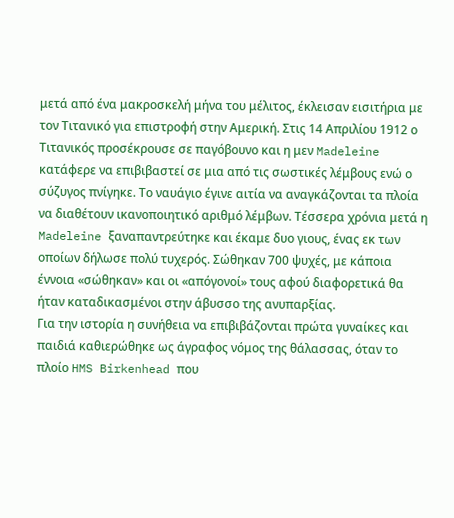μετά από ένα μακροσκελή μήνα του μέλιτος, έκλεισαν εισιτήρια με τον Τιτανικό για επιστροφή στην Αμερική. Στις 14 Απριλίου 1912 ο Τιτανικός προσέκρουσε σε παγόβουνο και η μεν Madeleine κατάφερε να επιβιβαστεί σε μια από τις σωστικές λέμβους ενώ ο σύζυγος πνίγηκε. Το ναυάγιο έγινε αιτία να αναγκάζονται τα πλοία να διαθέτουν ικανοποιητικό αριθμό λέμβων. Τέσσερα χρόνια μετά η Madeleine ξαναπαντρεύτηκε και έκαμε δυο γιους, ένας εκ των οποίων δήλωσε πολύ τυχερός. Σώθηκαν 700 ψυχές, με κάποια έννοια «σώθηκαν» και οι «απόγονοί» τους αφού διαφορετικά θα ήταν καταδικασμένοι στην άβυσσο της ανυπαρξίας.
Για την ιστορία η συνήθεια να επιβιβάζονται πρώτα γυναίκες και παιδιά καθιερώθηκε ως άγραφος νόμος της θάλασσας, όταν το πλοίο HMS Birkenhead που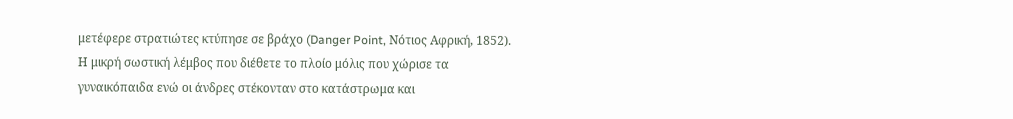μετέφερε στρατιώτες κτύπησε σε βράχο (Danger Point, Νότιος Αφρική, 1852). Η μικρή σωστική λέμβος που διέθετε το πλοίο μόλις που χώρισε τα γυναικόπαιδα ενώ οι άνδρες στέκονταν στο κατάστρωμα και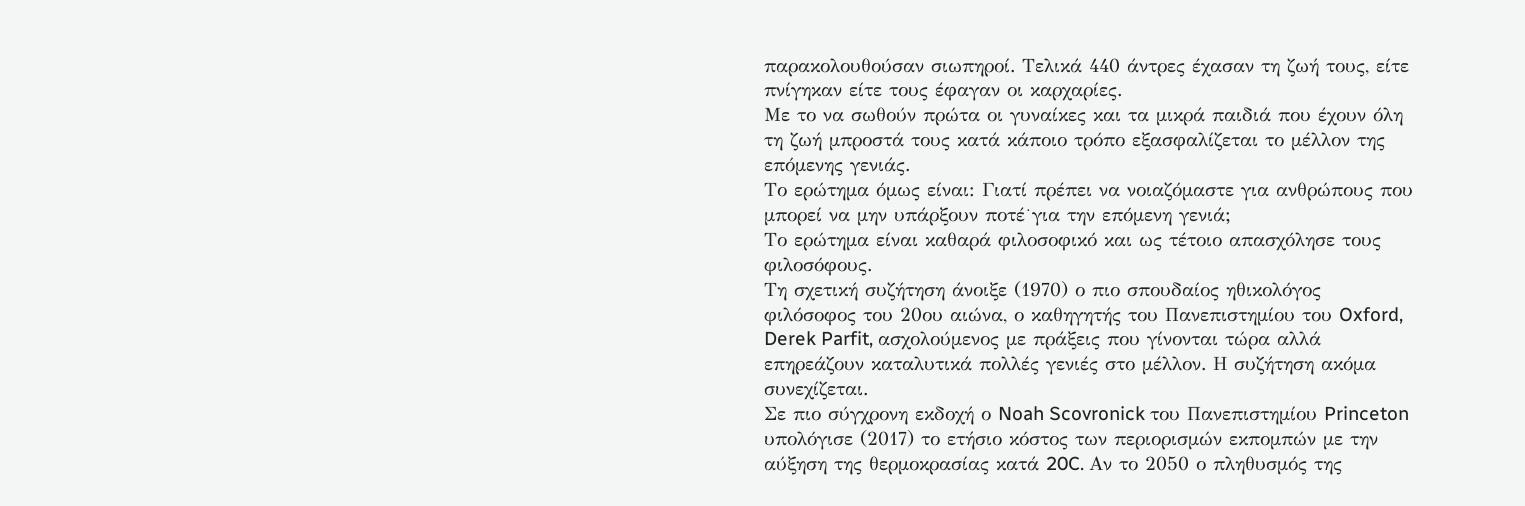παρακολουθούσαν σιωπηροί. Τελικά 440 άντρες έχασαν τη ζωή τους, είτε πνίγηκαν είτε τους έφαγαν οι καρχαρίες.
Με το να σωθούν πρώτα οι γυναίκες και τα μικρά παιδιά που έχουν όλη τη ζωή μπροστά τους κατά κάποιο τρόπο εξασφαλίζεται το μέλλον της επόμενης γενιάς.
Το ερώτημα όμως είναι: Γιατί πρέπει να νοιαζόμαστε για ανθρώπους που μπορεί να μην υπάρξουν ποτέ˙για την επόμενη γενιά;
Το ερώτημα είναι καθαρά φιλοσοφικό και ως τέτοιο απασχόλησε τους φιλοσόφους.
Τη σχετική συζήτηση άνοιξε (1970) ο πιο σπουδαίος ηθικολόγος φιλόσοφος του 20ου αιώνα, ο καθηγητής του Πανεπιστημίου του Oxford, Derek Parfit, ασχολούμενος με πράξεις που γίνονται τώρα αλλά επηρεάζουν καταλυτικά πολλές γενιές στο μέλλον. Η συζήτηση ακόμα συνεχίζεται.
Σε πιο σύγχρονη εκδοχή ο Noah Scovronick του Πανεπιστημίου Princeton υπολόγισε (2017) το ετήσιο κόστος των περιορισμών εκπομπών με την αύξηση της θερμοκρασίας κατά 20C. Αν το 2050 ο πληθυσμός της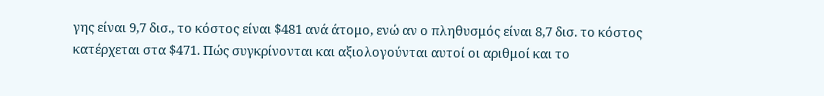γης είναι 9,7 δισ., το κόστος είναι $481 ανά άτομο, ενώ αν ο πληθυσμός είναι 8,7 δισ. το κόστος κατέρχεται στα $471. Πώς συγκρίνονται και αξιολογούνται αυτοί οι αριθμοί και το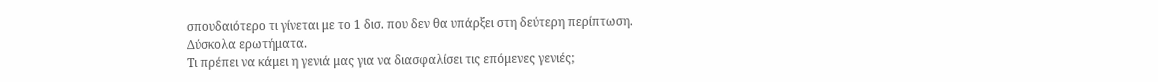σπουδαιότερο τι γίνεται με το 1 δισ. που δεν θα υπάρξει στη δεύτερη περίπτωση.
Δύσκολα ερωτήματα.
Τι πρέπει να κάμει η γενιά μας για να διασφαλίσει τις επόμενες γενιές;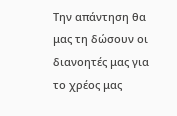Την απάντηση θα μας τη δώσουν οι διανοητές μας για το χρέος μας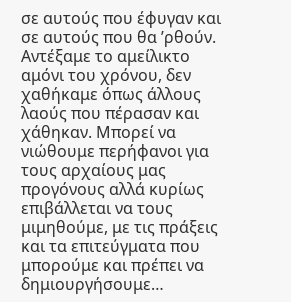σε αυτούς που έφυγαν και σε αυτούς που θα ’ρθούν.
Αντέξαμε το αμείλικτο αμόνι του χρόνου, δεν χαθήκαμε όπως άλλους λαούς που πέρασαν και χάθηκαν. Μπορεί να νιώθουμε περήφανοι για τους αρχαίους μας προγόνους αλλά κυρίως επιβάλλεται να τους μιμηθούμε, με τις πράξεις και τα επιτεύγματα που μπορούμε και πρέπει να δημιουργήσουμε…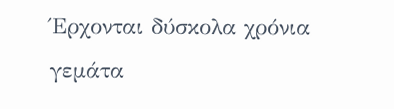Έρχονται δύσκολα χρόνια γεμάτα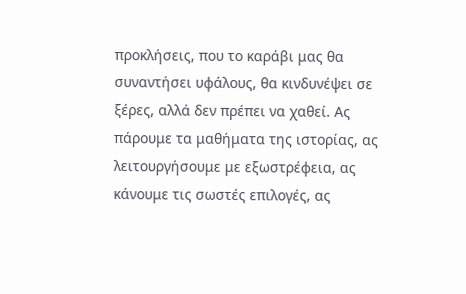προκλήσεις, που το καράβι μας θα συναντήσει υφάλους, θα κινδυνέψει σε ξέρες, αλλά δεν πρέπει να χαθεί. Ας πάρουμε τα μαθήματα της ιστορίας, ας λειτουργήσουμε με εξωστρέφεια, ας κάνουμε τις σωστές επιλογές, ας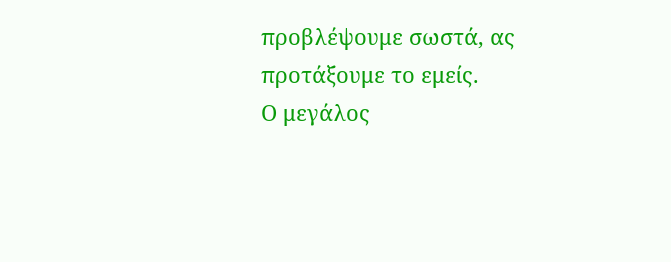προβλέψουμε σωστά, ας προτάξουμε το εμείς.
Ο μεγάλος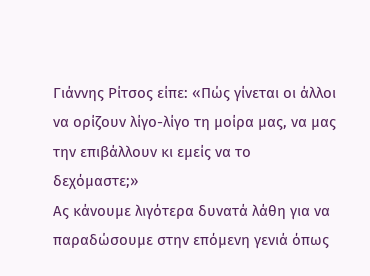Γιάννης Ρίτσος είπε: «Πώς γίνεται οι άλλοι να ορίζουν λίγο-λίγο τη μοίρα μας, να μας την επιβάλλουν κι εμείς να το δεχόμαστε;»
Ας κάνουμε λιγότερα δυνατά λάθη για να παραδώσουμε στην επόμενη γενιά όπως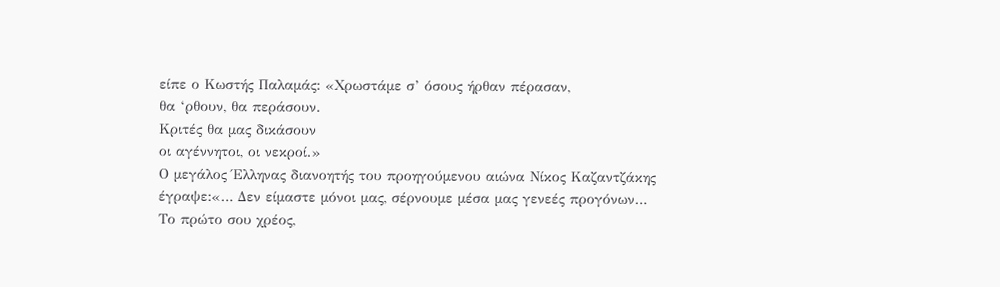είπε ο Κωστής Παλαμάς: «Χρωστάμε σ’ όσους ήρθαν πέρασαν,
θα ‘ρθουν, θα περάσουν.
Κριτές θα μας δικάσουν
οι αγέννητοι, οι νεκροί.»
Ο μεγάλος Έλληνας διανοητής του προηγούμενου αιώνα Νίκος Καζαντζάκης έγραψε:«… Δεν είμαστε μόνοι μας, σέρνουμε μέσα μας γενεές προγόνων…
Το πρώτο σου χρέος,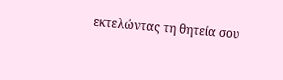εκτελώντας τη θητεία σου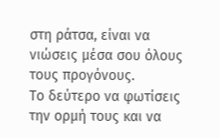στη ράτσα, είναι να νιώσεις μέσα σου όλους τους προγόνους.
Το δεύτερο να φωτίσεις την ορμή τους και να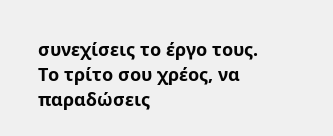συνεχίσεις το έργο τους.
Το τρίτο σου χρέος, να παραδώσεις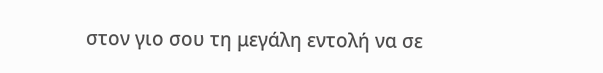στον γιο σου τη μεγάλη εντολή να σε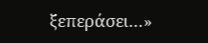ξεπεράσει…»